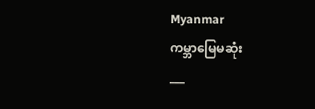Myanmar
ကမ္ဘာမြေမဆုံး
___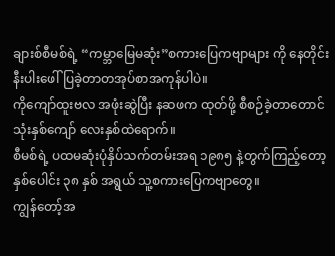ချားစ်စီမစ်ရဲ့ “ကမ္ဘာမြေမဆုံး”စကားပြေကဗျာများ ကို နေတိုင်းနီးပါးဖေါ်ပြခဲ့တာတအုပ်စာအကုန်ပါပဲ။
ကိုကျော်ထူးဗလ အဖုံးဆွဲပြီး နဆဖက ထုတ်ဖို့ စီစဉ်ခဲ့တာတောင် သုံးနှစ်ကျော် လေးနှစ်ထဲရောက်။
စီမစ်ရဲ့ ပထမဆုံးပုံနှိပ်သက်တမ်းအရ ၁၉၈၅ နဲ့တွက်ကြည့်တော့ နှစ်ပေါင်း ၃၈ နှစ် အရွယ် သူ့စကားပြေကဗျာတွေ။
ကျွန်တော့်အ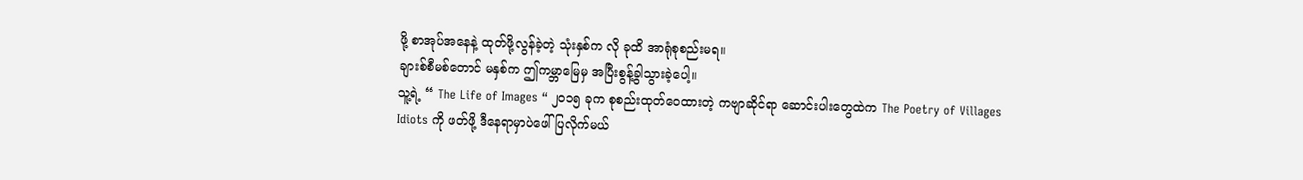ဖို့ စာအုပ်အနေနဲ့ ထုတ်ဖို့လွန်ခဲ့တဲ့ သုံးနှစ်က လို ခုထိ အာရုံစုစည်းမရ။
ချားစ်စီမစ်တောင် မနှစ်က ဤကမ္ဘာမြေမှ အပြီးစွန့်ခွါသွားခဲ့ပေါ့။
သူ့ရဲ့ “ The Life of Images “ ၂၀၁၅ ခုက စုစည်းထုတ်ဝေထားတဲ့ ကဗျာဆိုင်ရာ ဆောင်းပါးတွေထဲက The Poetry of Villages Idiots ကို ဖတ်ဖို့ ဒီနေရာမှာပဲဖေါ်ပြလိုက်မယ်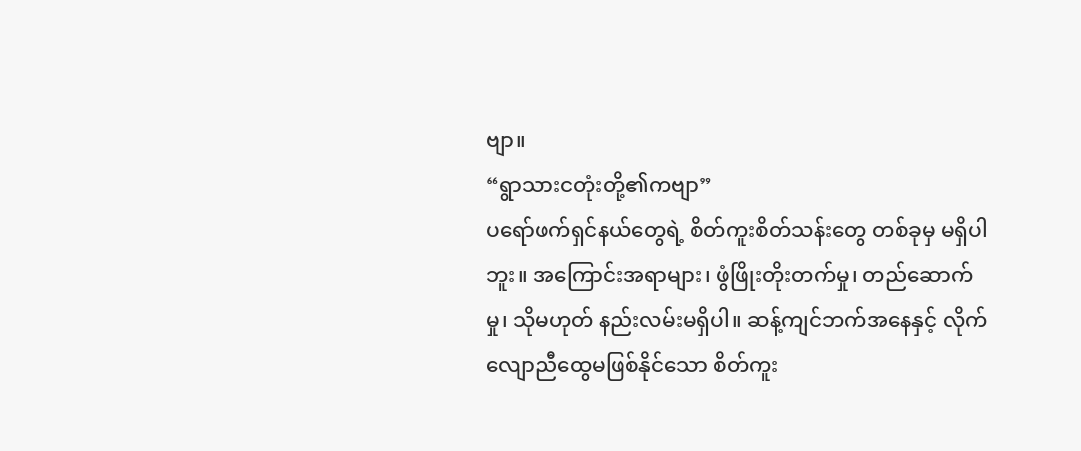ဗျာ။
“ရွာသားငတုံးတို့၏ကဗျာ”
ပရော်ဖက်ရှင်နယ်တွေရဲ့ စိတ်ကူးစိတ်သန်းတွေ တစ်ခုမှ မရှိပါဘူး။ အကြောင်းအရာများ၊ ဖွံဖြိုးတိုးတက်မှု၊ တည်ဆောက်မှု၊ သိုမဟုတ် နည်းလမ်းမရှိပါ။ ဆန့်ကျင်ဘက်အနေနှင့် လိုက်လျောညီထွေမဖြစ်နိုင်သော စိတ်ကူး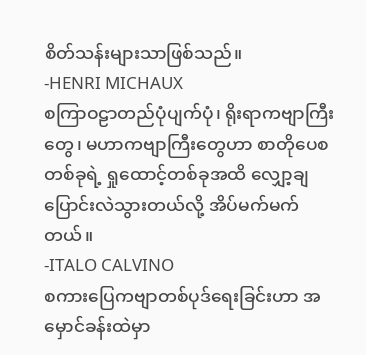စိတ်သန်းများသာဖြစ်သည်။
-HENRI MICHAUX
စကြာဝဠာတည်ပုံပျက်ပုံ၊ ရိုးရာကဗျာကြီးတွေ၊ မဟာကဗျာကြီးတွေဟာ စာတိုပေစတစ်ခုရဲ့ ရှုထောင့်တစ်ခုအထိ လျှော့ချပြောင်းလဲသွားတယ်လို့ အိပ်မက်မက်တယ်။
-ITALO CALVINO
စကားပြေကဗျာတစ်ပုဒ်ရေးခြင်းဟာ အမှောင်ခန်းထဲမှာ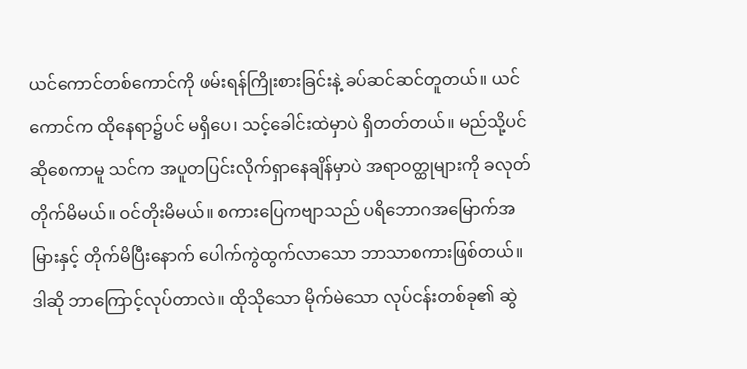ယင်ကောင်တစ်ကောင်ကို ဖမ်းရန်ကြိုးစားခြင်းနဲ့ ခပ်ဆင်ဆင်တူတယ်။ ယင်ကောင်က ထိုနေရာ၌ပင် မရှိပေ၊ သင့်ခေါင်းထဲမှာပဲ ရှိတတ်တယ်။ မည်သို့ပင်ဆိုစေကာမူ သင်က အပူတပြင်းလိုက်ရှာနေချိန်မှာပဲ အရာဝတ္ထုများကို ခလုတ်တိုက်မိမယ်။ ဝင်တိုးမိမယ်။ စကားပြေကဗျာသည် ပရိဘောဂအမြောက်အမြားနှင့် တိုက်မိပြီးနောက် ပေါက်ကွဲထွက်လာသော ဘာသာစကားဖြစ်တယ်။ဒါဆို ဘာကြောင့်လုပ်တာလဲ။ ထိုသိုသော မိုက်မဲသော လုပ်ငန်းတစ်ခု၏ ဆွဲ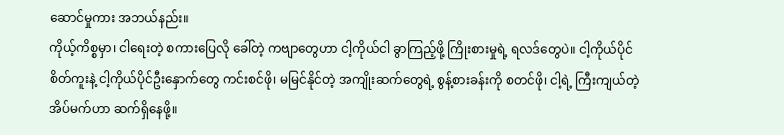ဆောင်မှုကား အဘယ်နည်း။
ကိုယ့်ကိစ္စမှာ၊ ငါရေးတဲ့ စကားပြေလို ခေါ်တဲ့ ကဗျာတွေဟာ ငါ့ကိုယ်ငါ ခွာကြည့်ဖို့ ကြိုးစားမှုရဲ့ ရလဒ်တွေပဲ။ ငါ့ကိုယ်ပိုင်စိတ်ကူးနဲ့ ငါ့ကိုယ်ပိုင်ဦးနှောက်တွေ ကင်းစင်ဖို၊ မမြင်နိုင်တဲ့ အကျိုးဆက်တွေရဲ့ စွန့်စားခန်းကို စတင်ဖို၊ ငါ့ရဲ့ ကြီးကျယ်တဲ့ အိပ်မက်ဟာ ဆက်ရှိနေဖို့။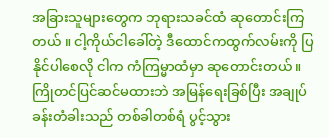အခြားသူများတွေက ဘုရားသခင်ထံ ဆုတောင်းကြတယ် ။ ငါ့ကိုယ်ငါခေါ်တဲ့ ဒီထောင်ကထွက်လမ်းကို ပြနိုင်ပါစေလို ငါက ကံကြမ္မာထံမှာ ဆုတောင်းတယ်။
ကြိုတင်ပြင်ဆင်မထားဘဲ အမြန်ရေးခြစ်ပြီး အချုပ်ခန်းတံခါးသည် တစ်ခါတစ်ရံ ပွင့်သွား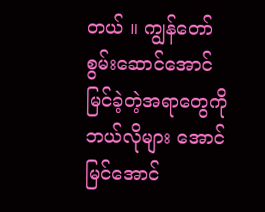တယ် ။ ကျွန်တော် စွမ်းဆောင်အောင်မြင်ခဲ့တဲ့အရာတွေကို ဘယ်လိုများ အောင်မြင်အောင်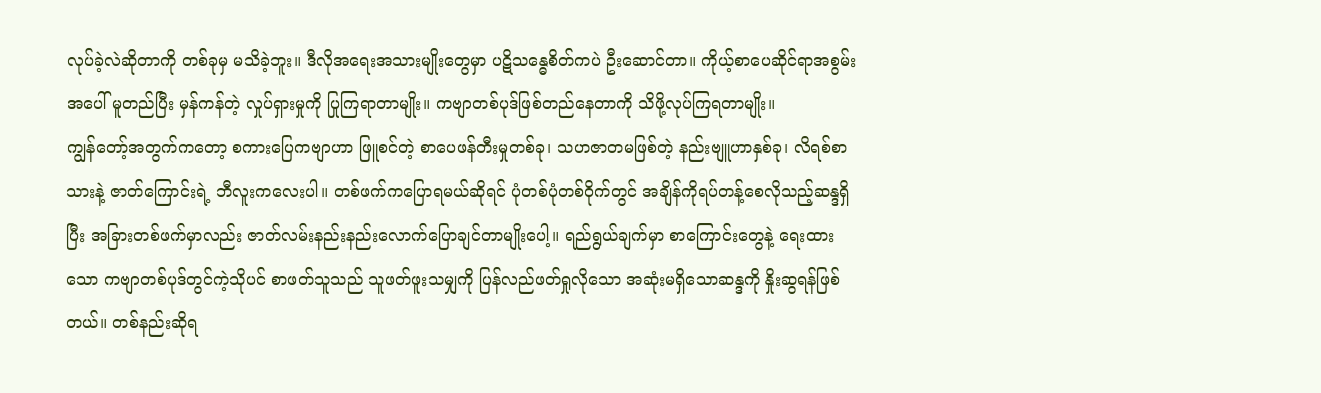လုပ်ခဲ့လဲဆိုတာကို တစ်ခုမှ မသိခဲ့ဘူး။ ဒီလိုအရေးအသားမျိုးတွေမှာ ပဋိသန္ဓေစိတ်ကပဲ ဦးဆောင်တာ။ ကိုယ့်စာပေဆိုင်ရာအစွမ်းအပေါ် မူတည်ပြီး မှန်ကန်တဲ့ လှုပ်ရှားမှုကို ပြုကြရာတာမျိုး။ ကဗျာတစ်ပုဒ်ဖြစ်တည်နေတာကို သိဖို့လုပ်ကြရတာမျိုး။
ကျွန်တော့်အတွက်ကတော့ စကားပြေကဗျာဟာ ဖြူစင်တဲ့ စာပေဖန်တီးမှုတစ်ခု၊ သဟဇာတမဖြစ်တဲ့ နည်းဗျူဟာနှစ်ခု၊ လိရစ်စာသားနဲ့ ဇာတ်ကြောင်းရဲ့ ဘီလူးကလေးပါ။ တစ်ဖက်ကပြောရမယ်ဆိုရင် ပုံတစ်ပုံတစ်ဝိုက်တွင် အချိန်ကိုရပ်တန့်စေလိုသည့်ဆန္ဒရှိပြီး အခြားတစ်ဖက်မှာလည်း ဇာတ်လမ်းနည်းနည်းလောက်ပြောချင်တာမျိုးပေါ့။ ရည်ရွယ်ချက်မှာ စာကြောင်းတွေနဲ့ ရေးထားသော ကဗျာတစ်ပုဒ်တွင်ကဲ့သိုပင် စာဖတ်သူသည် သူဖတ်ဖူးသမျှကို ပြန်လည်ဖတ်ရှုလိုသော အဆုံးမရှိသောဆန္ဒကို နှိုးဆွရန်ဖြစ်တယ်။ တစ်နည်းဆိုရ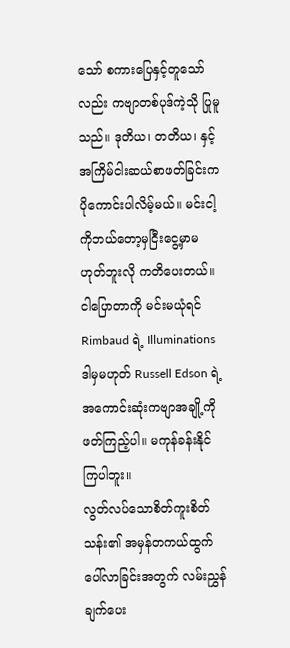သော် စကားပြေနှင့်တူသော်လည်း ကဗျာတစ်ပုဒ်ကဲ့သို ပြုမူသည်။ ဒုတိယ၊ တတိယ၊ နှင့် အကြိမ်ငါးဆယ်စာဖတ်ခြင်းက ပိုကောင်းပါလိမ့်မယ်။ မင်းငါ့ကိုဘယ်တော့မှငြီးငွေ့မှာမဟုတ်ဘူးလို ကတိပေးတယ်။ ငါပြောတာကို မင်းမယုံရင် Rimbaud ရဲ့ Illuminations ဒါမှမဟုတ် Russell Edson ရဲ့ အကောင်းဆုံးကဗျာအချို့ကို ဖတ်ကြည့်ပါ။ မကုန်ခန်းနိုင်ကြပါဘူး။
လွတ်လပ်သောစိတ်ကူးစိတ်သန်း၏ အမှန်တကယ်ထွက်ပေါ်လာခြင်းအတွက် လမ်းညွှန်ချက်ပေး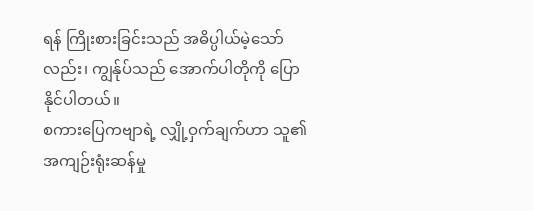ရန် ကြိုးစားခြင်းသည် အဓိပ္ပါယ်မဲ့သော်လည်း၊ ကျွန်ုပ်သည် အောက်ပါတိုကို ပြောနိုင်ပါတယ်။
စကားပြေကဗျာရဲ့ လျှို့ဝှက်ချက်ဟာ သူ၏အကျဉ်းရုံးဆန်မှု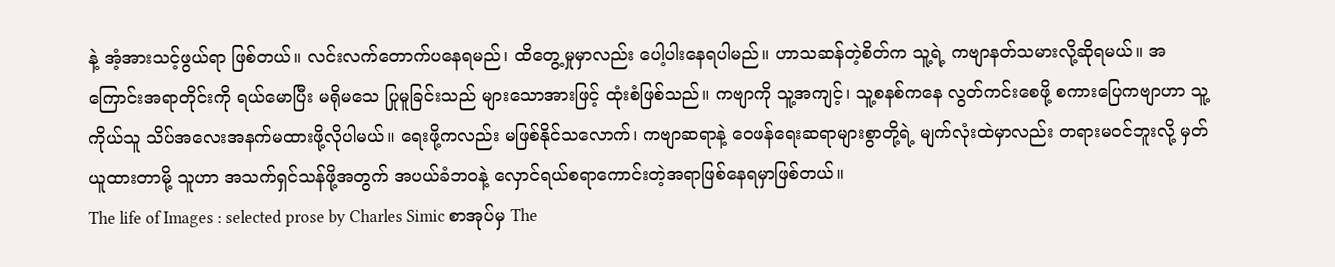နဲ့ အံ့အားသင့်ဖွယ်ရာ ဖြစ်တယ်။ လင်းလက်တောက်ပနေရမည်၊ ထိတွေ့မှုမှာလည်း ပေါ့ပါးနေရပါမည်။ ဟာသဆန်တဲ့စိတ်က သူ့ရဲ့ ကဗျာနတ်သမားလို့ဆိုရမယ်။ အကြောင်းအရာတိုင်းကို ရယ်မောပြီး မရိုမသေ ပြုမူခြင်းသည် များသောအားဖြင့် ထုံးစံဖြစ်သည်။ ကဗျာကို သူ့အကျင့်၊ သူ့စနစ်ကနေ လွတ်ကင်းစေဖို့ စကားပြေကဗျာဟာ သူ့ကိုယ်သူ သိပ်အလေးအနက်မထားဖို့လိုပါမယ်။ ရေးဖို့ကလည်း မဖြစ်နိုင်သလောက်၊ ကဗျာဆရာနဲ့ ဝေဖန်ရေးဆရာများစွာတို့ရဲ့ မျက်လုံးထဲမှာလည်း တရားမဝင်ဘူးလို့ မှတ်ယူထားတာမို့ သူဟာ အသက်ရှင်သန်ဖို့အတွက် အပယ်ခံဘဝနဲ့ လှောင်ရယ်စရာကောင်းတဲ့အရာဖြစ်နေရမှာဖြစ်တယ်။
The life of Images : selected prose by Charles Simic စာအုပ်မှ The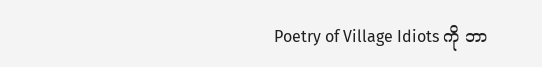Poetry of Village Idiots ကို ဘာ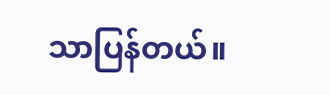သာပြန်တယ်။